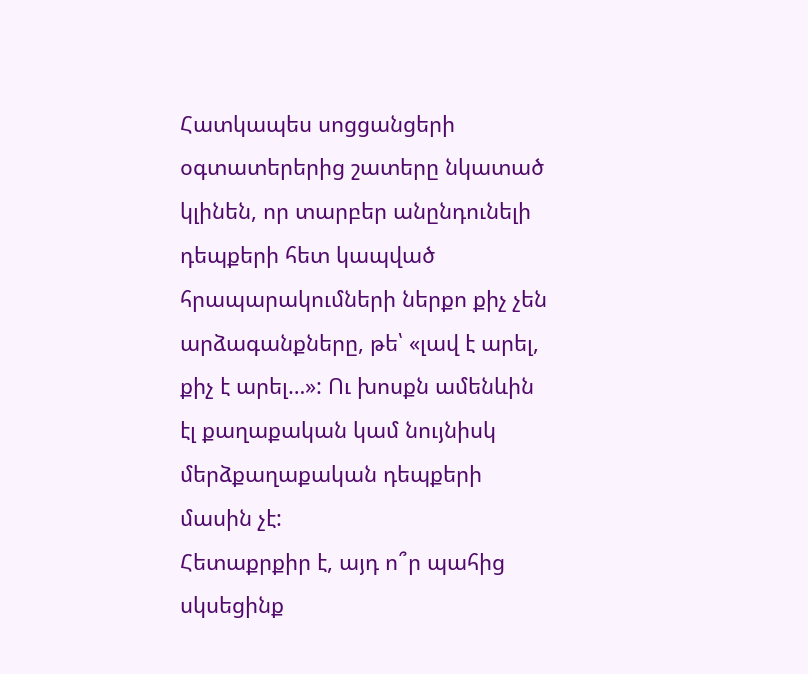Հատկապես սոցցանցերի օգտատերերից շատերը նկատած կլինեն, որ տարբեր անընդունելի դեպքերի հետ կապված հրապարակումների ներքո քիչ չեն արձագանքները, թե՝ «լավ է արել, քիչ է արել…»: Ու խոսքն ամենևին էլ քաղաքական կամ նույնիսկ մերձքաղաքական դեպքերի մասին չէ:
Հետաքրքիր է, այդ ո՞ր պահից սկսեցինք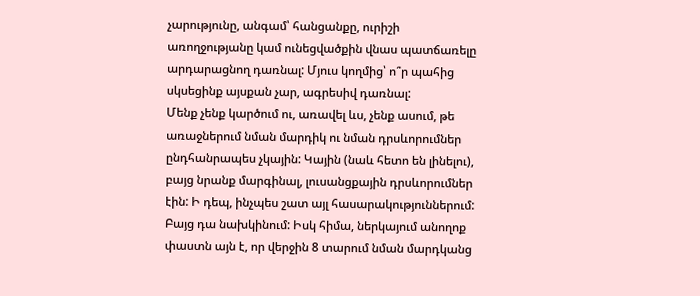չարությունը, անգամ՝ հանցանքը, ուրիշի առողջությանը կամ ունեցվածքին վնաս պատճառելը արդարացնող դառնալ: Մյուս կողմից՝ ո՞ր պահից սկսեցինք այսքան չար, ագրեսիվ դառնալ:
Մենք չենք կարծում ու, առավել ևս, չենք ասում, թե առաջներում նման մարդիկ ու նման դրսևորումներ ընդհանրապես չկային: Կային (նաև հետո են լինելու), բայց նրանք մարգինալ, լուսանցքային դրսևորումներ էին: Ի դեպ, ինչպես շատ այլ հասարակություններում: Բայց դա նախկինում: Իսկ հիմա, ներկայում անողոք փաստն այն է, որ վերջին 8 տարում նման մարդկանց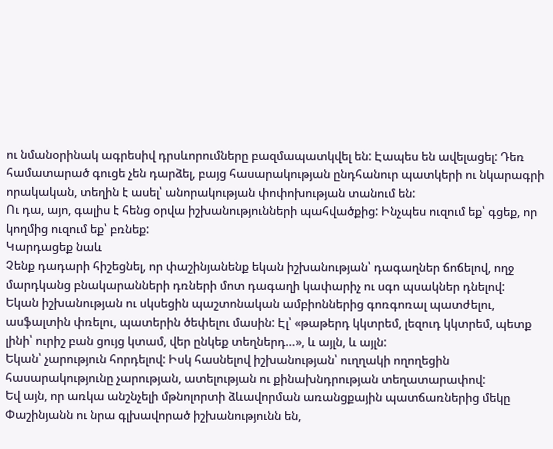ու նմանօրինակ ագրեսիվ դրսևորումները բազմապատկվել են: Էապես են ավելացել: Դեռ համատարած գուցե չեն դարձել, բայց հասարակության ընդհանուր պատկերի ու նկարագրի որակական, տեղին է ասել՝ անորակության փոփոխության տանում են:
Ու դա, այո, գալիս է հենց օրվա իշխանությունների պահվածքից: Ինչպես ուզում եք՝ գցեք, որ կողմից ուզում եք՝ բռնեք:
Կարդացեք նաև
Չենք դադարի հիշեցնել, որ փաշինյանենք եկան իշխանության՝ դագաղներ ճոճելով, ողջ մարդկանց բնակարանների դռների մոտ դագաղի կափարիչ ու սգո պսակներ դնելով:
Եկան իշխանության ու սկսեցին պաշտոնական ամբիոններից գոռգոռալ պատժելու, ասֆալտին փռելու, պատերին ծեփելու մասին: Էլ՝ «թաթերդ կկտրեմ, լեզուդ կկտրեմ, պետք լինի՝ ուրիշ բան ցույց կտամ, վեր ընկեք տեղներդ…», և այլն, և այլն:
Եկան՝ չարություն հորդելով: Իսկ հասնելով իշխանության՝ ուղղակի ողողեցին հասարակությունը չարության, ատելության ու քինախնդրության տեղատարափով:
Եվ այն, որ առկա անշնչելի մթնոլորտի ձևավորման առանցքային պատճառներից մեկը Փաշինյանն ու նրա գլխավորած իշխանությունն են,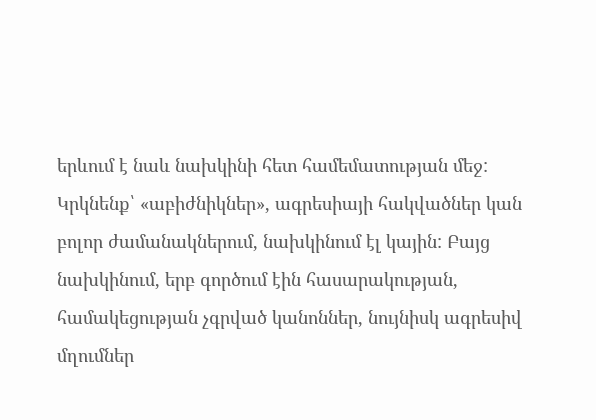երևում է նաև նախկինի հետ համեմատության մեջ: Կրկնենք՝ «աբիժնիկներ», ագրեսիայի հակվածներ կան բոլոր ժամանակներում, նախկինում էլ կային: Բայց նախկինում, երբ գործում էին հասարակության, համակեցության չգրված կանոններ, նույնիսկ ագրեսիվ մղումներ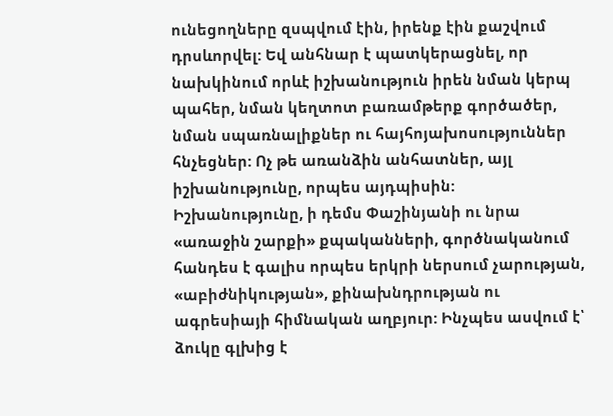ունեցողները զսպվում էին, իրենք էին քաշվում դրսևորվել: Եվ անհնար է պատկերացնել, որ նախկինում որևէ իշխանություն իրեն նման կերպ պահեր, նման կեղտոտ բառամթերք գործածեր, նման սպառնալիքներ ու հայհոյախոսություններ հնչեցներ: Ոչ թե առանձին անհատներ, այլ իշխանությունը, որպես այդպիսին:
Իշխանությունը, ի դեմս Փաշինյանի ու նրա «առաջին շարքի» քպականների, գործնականում հանդես է գալիս որպես երկրի ներսում չարության, «աբիժնիկության», քինախնդրության ու ագրեսիայի հիմնական աղբյուր: Ինչպես ասվում է՝ ձուկը գլխից է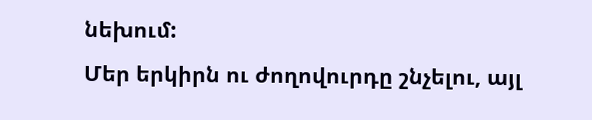նեխում:
Մեր երկիրն ու ժողովուրդը շնչելու, այլ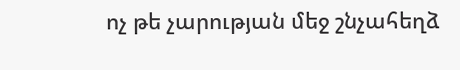ոչ թե չարության մեջ շնչահեղձ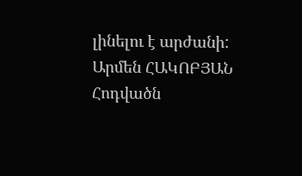լինելու է արժանի:
Արմեն ՀԱԿՈԲՅԱՆ
Հոդվածն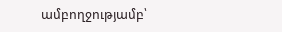ամբողջությամբ՝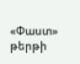«Փաստ» թերթի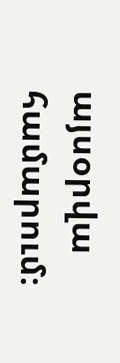այսօրվա համարում։